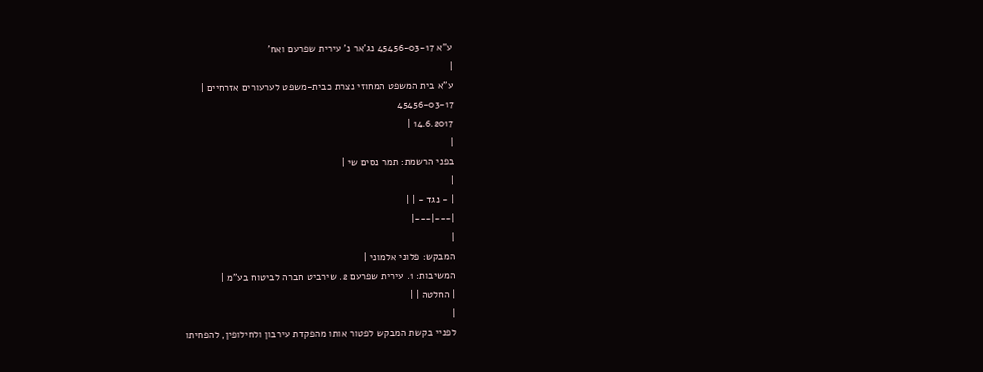ע"א 45456-03-17 נג'אר נ' עירית שפרעם ואח'
|
ע"א בית המשפט המחוזי נצרת כבית-משפט לערעורים אזרחיים |
45456-03-17
14.6.2017 |
|
בפני הרשמת: תמר נסים שי |
|
| - נגד - | |
|---|---|
|
המבקש: פלוני אלמוני |
המשיבות: 1. עירית שפרעם 2. שירביט חברה לביטוח בע"מ |
| החלטה | |
|
לפניי בקשת המבקש לפטור אותו מהפקדת עירבון ולחילופין, להפחיתו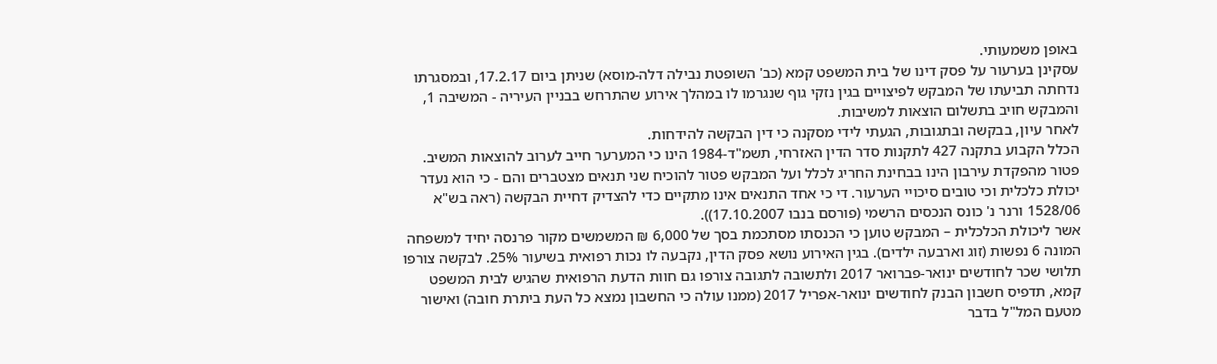באופן משמעותי.
עסקינן בערעור על פסק דינו של בית המשפט קמא (כב' השופטת נבילה דלה-מוסא) שניתן ביום 17.2.17, ובמסגרתו נדחתה תביעתו של המבקש לפיצויים בגין נזקי גוף שנגרמו לו במהלך אירוע שהתרחש בבניין העיריה - המשיבה 1, והמבקש חויב בתשלום הוצאות למשיבות.
לאחר עיון, בבקשה ובתגובות, הגעתי לידי מסקנה כי דין הבקשה להידחות.
הכלל הקבוע בתקנה 427 לתקנות סדר הדין האזרחי, תשמ"ד-1984 הינו כי המערער חייב לערוב להוצאות המשיב. פטור מהפקדת עירבון הינו בבחינת החריג לכלל ועל המבקש פטור להוכיח שני תנאים מצטברים והם - כי הוא נעדר יכולת כלכלית וכי טובים סיכויי הערעור. די כי אחד התנאים אינו מתקיים כדי להצדיק דחיית הבקשה (ראה בש"א 1528/06 ורנר נ' כונס הנכסים הרשמי (פורסם בנבו 17.10.2007)).
אשר ליכולת הכלכלית – המבקש טוען כי הכנסתו מסתכמת בסך של 6,000 ₪ המשמשים מקור פרנסה יחיד למשפחה המונה 6 נפשות (זוג וארבעה ילדים). בגין האירוע נושא פסק הדין, נקבעה לו נכות רפואית בשיעור 25%. לבקשה צורפו תלושי שכר לחודשים ינואר-פברואר 2017 ולתשובה לתגובה צורפו גם חוות הדעת הרפואית שהגיש לבית המשפט קמא, תדפיס חשבון הבנק לחודשים ינואר-אפריל 2017 (ממנו עולה כי החשבון נמצא כל העת ביתרת חובה) ואישור מטעם המל"ל בדבר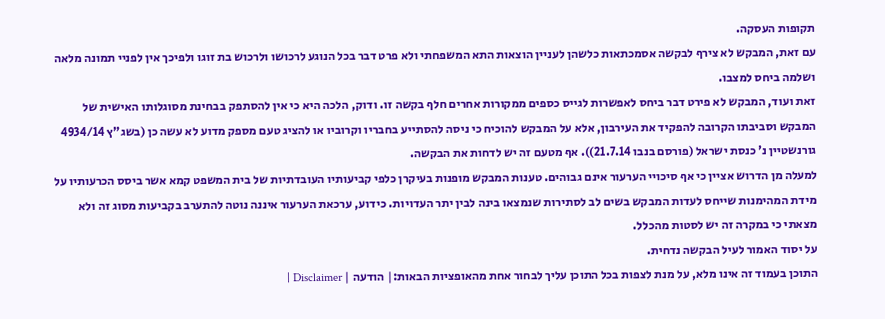תקופות העסקה.
עם זאת, המבקש לא צירף לבקשה אסמכתאות כלשהן לעניין הוצאות התא המשפחתי ולא פרט דבר בכל הנוגע לרכושו ולרכוש בת זוגו ולפיכך אין לפניי תמונה מלאה ושלמה ביחס למצבו.
זאת ועוד, המבקש לא פירט דבר ביחס לאפשרות לגייס כספים ממקורות אחרים חלף בקשה זו. ודוק, הלכה היא כי אין להסתפק בבחינת מסוגלותו האישית של המבקש וסביבתו הקרובה להפקיד את העירבון, אלא על המבקש להוכיח כי ניסה להסתייע בחבריו וקרוביו או להציג טעם מספק מדוע לא עשה כן (בשג"ץ 4934/14 גורנשטיין נ' כנסת ישראל (פורסם בנבו 21.7.14)). אף מטעם זה יש לדחות את הבקשה.
למעלה מן הדרוש אציין כי אף סיכויי הערעור אינם גבוהים. טענות המבקש מופנות בעיקרן כלפי קביעותיו העובדתיות של בית המשפט קמא אשר ביסס הכרעותיו על מידת המהימנות שייחס לעדות המבקש בשים לב לסתירות שנמצאו בינה לבין יתר העדויות. כידוע, ערכאת הערעור איננה נוטה להתערב בקביעות מסוג זה ולא מצאתי כי במקרה זה יש לסטות מהכלל.
על יסוד האמור לעיל הבקשה נדחית.
התוכן בעמוד זה אינו מלא, על מנת לצפות בכל התוכן עליך לבחור אחת מהאופציות הבאות:| הודעה | Disclaimer |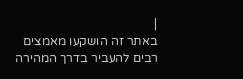|
באתר זה הושקעו מאמצים רבים להעביר בדרך המהירה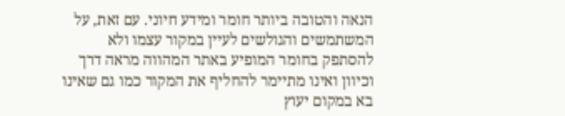הנאה והטובה ביותר חומר ומידע חיוני. עם זאת, על המשתמשים והגולשים לעיין במקור עצמו ולא להסתפק בחומר המופיע באתר המהווה מראה דרך וכיוון ואינו מתיימר להחליף את המקור כמו גם שאינו בא במקום יעוץ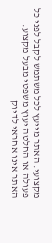מקצועי. האתר מייעץ לכל משתמש לקבל לפני כל פעולה או החלטה יעוץ משפטי מבעל מקצוע. האתר אינו אחראי לדיוק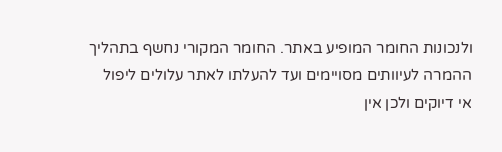ולנכונות החומר המופיע באתר. החומר המקורי נחשף בתהליך ההמרה לעיוותים מסויימים ועד להעלתו לאתר עלולים ליפול אי דיוקים ולכן אין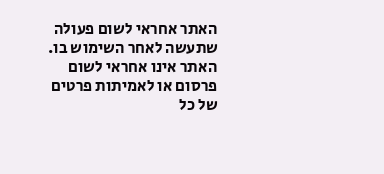האתר אחראי לשום פעולה שתעשה לאחר השימוש בו. האתר אינו אחראי לשום פרסום או לאמיתות פרטים של כל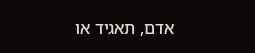אדם, תאגיד או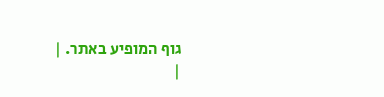גוף המופיע באתר. |
|